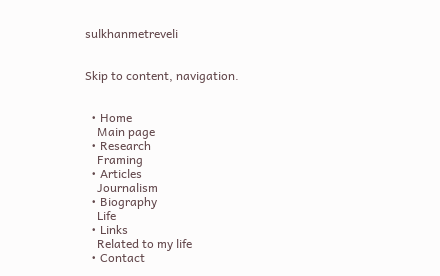sulkhanmetreveli


Skip to content, navigation.


  • Home
    Main page
  • Research
    Framing
  • Articles
    Journalism
  • Biography
    Life
  • Links
    Related to my life
  • Contact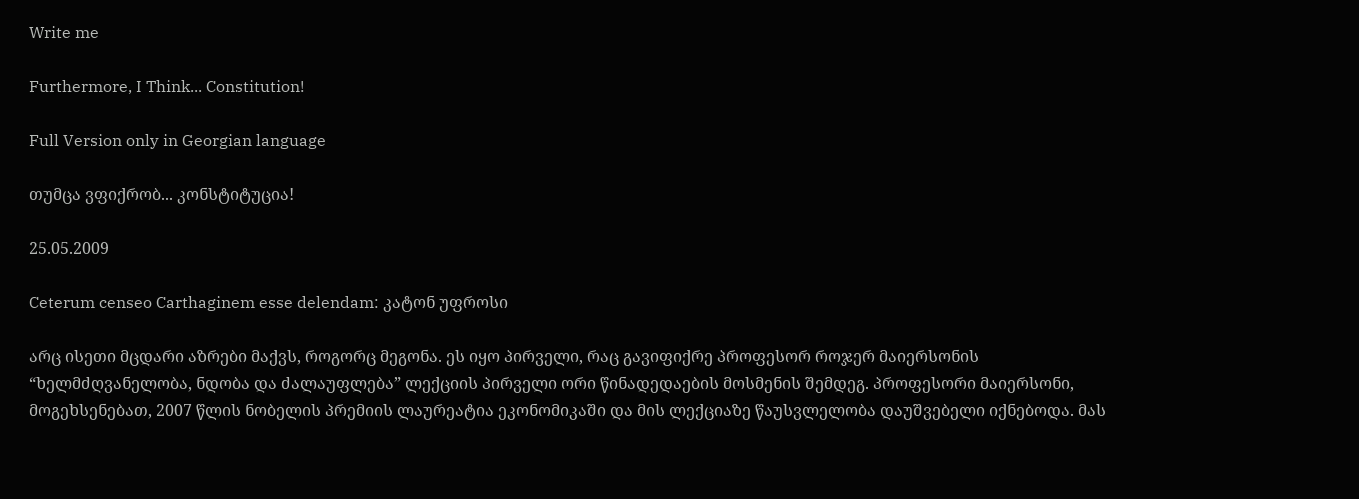Write me

Furthermore, I Think... Constitution!

Full Version only in Georgian language

თუმცა ვფიქრობ... კონსტიტუცია!

25.05.2009

Ceterum censeo Carthaginem esse delendam: კატონ უფროსი

არც ისეთი მცდარი აზრები მაქვს, როგორც მეგონა. ეს იყო პირველი, რაც გავიფიქრე პროფესორ როჯერ მაიერსონის “ხელმძღვანელობა, ნდობა და ძალაუფლება” ლექციის პირველი ორი წინადედაების მოსმენის შემდეგ. პროფესორი მაიერსონი, მოგეხსენებათ, 2007 წლის ნობელის პრემიის ლაურეატია ეკონომიკაში და მის ლექციაზე წაუსვლელობა დაუშვებელი იქნებოდა. მას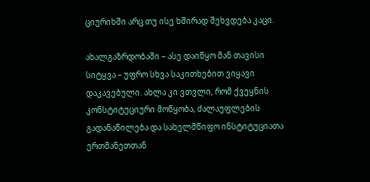ციურიხში არც თუ ისე ხშირად შეხვდება კაცი.

ახალგაზრდობაში – ასე დაიწყო მან თავისი სიტყვა – უფრო სხვა საკითხებით ვიყავი დაკავებული. ახლა კი ვთვლი, რომ ქვეყნის კონსტიტუციური მოწყობა, ძალაუფლების გადანაწილება და სახელმწიფო ინსტიტუციათა ერთმანეთთან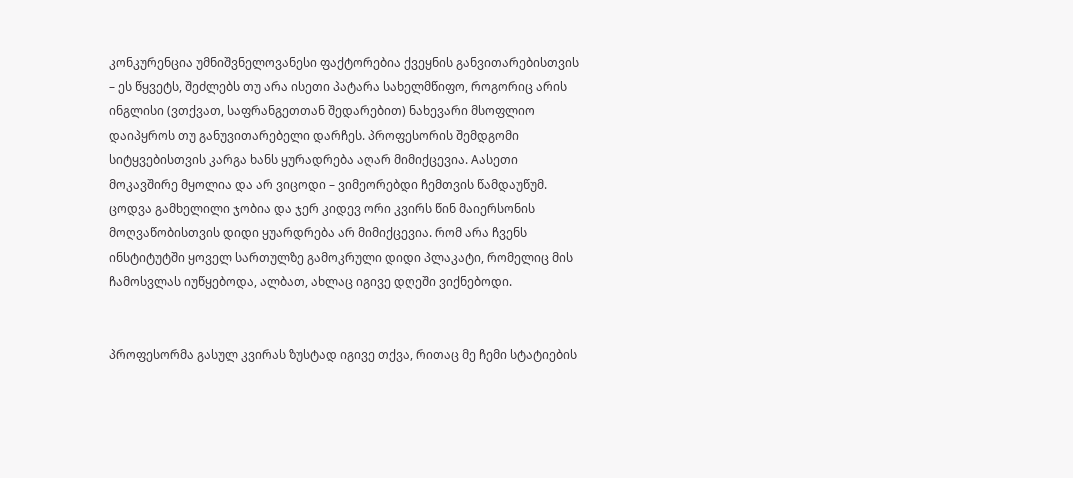კონკურენცია უმნიშვნელოვანესი ფაქტორებია ქვეყნის განვითარებისთვის – ეს წყვეტს, შეძლებს თუ არა ისეთი პატარა სახელმწიფო, როგორიც არის ინგლისი (ვთქვათ, საფრანგეთთან შედარებით) ნახევარი მსოფლიო დაიპყროს თუ განუვითარებელი დარჩეს. პროფესორის შემდგომი სიტყვებისთვის კარგა ხანს ყურადრება აღარ მიმიქცევია. Aასეთი მოკავშირე მყოლია და არ ვიცოდი – ვიმეორებდი ჩემთვის წამდაუწუმ. ცოდვა გამხელილი ჯობია და ჯერ კიდევ ორი კვირს წინ მაიერსონის მოღვაწობისთვის დიდი ყუარდრება არ მიმიქცევია. რომ არა ჩვენს ინსტიტუტში ყოველ სართულზე გამოკრული დიდი პლაკატი, რომელიც მის ჩამოსვლას იუწყებოდა, ალბათ, ახლაც იგივე დღეში ვიქნებოდი.


პროფესორმა გასულ კვირას ზუსტად იგივე თქვა, რითაც მე ჩემი სტატიების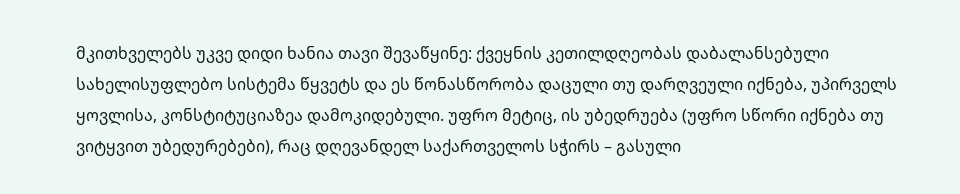მკითხველებს უკვე დიდი ხანია თავი შევაწყინე: ქვეყნის კეთილდღეობას დაბალანსებული სახელისუფლებო სისტემა წყვეტს და ეს წონასწორობა დაცული თუ დარღვეული იქნება, უპირველს ყოვლისა, კონსტიტუციაზეა დამოკიდებული. უფრო მეტიც, ის უბედრუება (უფრო სწორი იქნება თუ ვიტყვით უბედურებები), რაც დღევანდელ საქართველოს სჭირს – გასული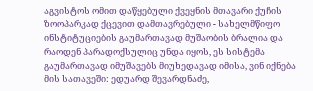აგვისტოს ომით დაწყებული ქვეყნის მთავარი ქუჩის ზოოპარკად ქცევით დამთავრებული - სახელმწიფო ინსტიტუციების გაუმართავად მუშაობის ბრალია და რაოდენ პარადოქსულიც უნდა იყოს, ეს სისტემა გაუმართავად იმუშავებს მიუხედავად იმისა, ვინ იქნება მის სათავეში: ედუარდ შევარდნაძე,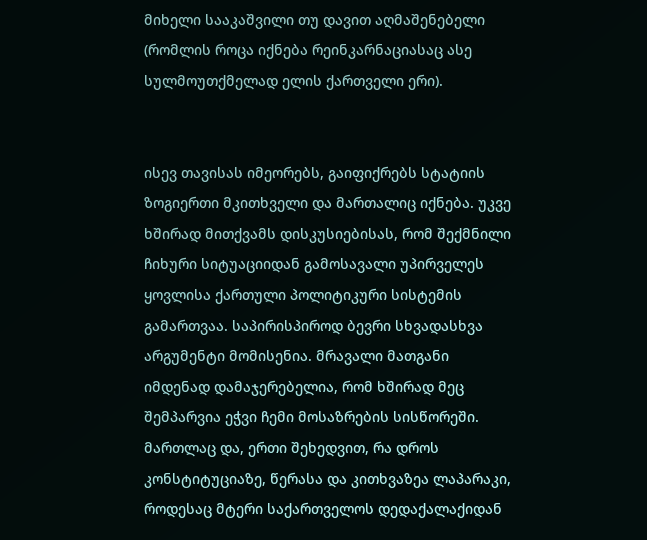მიხელი სააკაშვილი თუ დავით აღმაშენებელი (რომლის როცა იქნება რეინკარნაციასაც ასე სულმოუთქმელად ელის ქართველი ერი).


ისევ თავისას იმეორებს, გაიფიქრებს სტატიის ზოგიერთი მკითხველი და მართალიც იქნება. უკვე ხშირად მითქვამს დისკუსიებისას, რომ შექმნილი ჩიხური სიტუაციიდან გამოსავალი უპირველეს ყოვლისა ქართული პოლიტიკური სისტემის გამართვაა. საპირისპიროდ ბევრი სხვადასხვა არგუმენტი მომისენია. მრავალი მათგანი იმდენად დამაჯერებელია, რომ ხშირად მეც შემპარვია ეჭვი ჩემი მოსაზრების სისწორეში. მართლაც და, ერთი შეხედვით, რა დროს კონსტიტუციაზე, წერასა და კითხვაზეა ლაპარაკი, როდესაც მტერი საქართველოს დედაქალაქიდან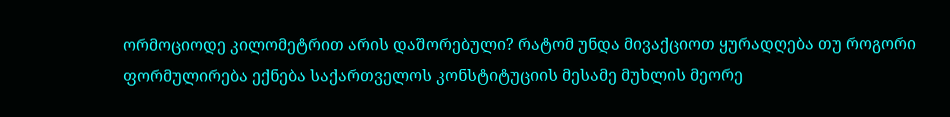ორმოციოდე კილომეტრით არის დაშორებული? რატომ უნდა მივაქციოთ ყურადღება თუ როგორი ფორმულირება ექნება საქართველოს კონსტიტუციის მესამე მუხლის მეორე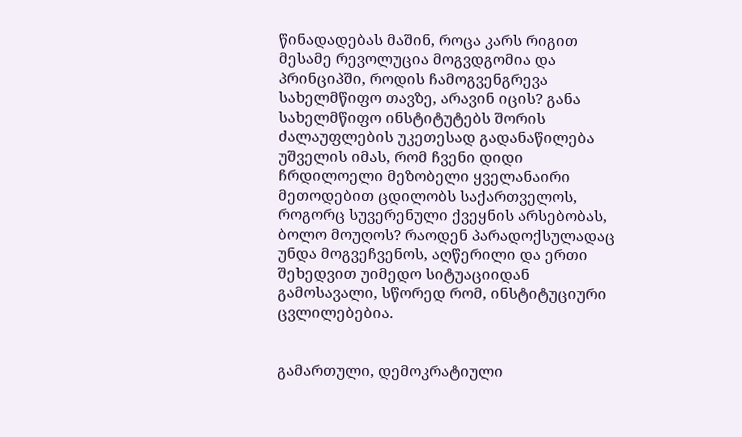წინადადებას მაშინ, როცა კარს რიგით მესამე რევოლუცია მოგვდგომია და პრინციპში, როდის ჩამოგვენგრევა სახელმწიფო თავზე, არავინ იცის? განა სახელმწიფო ინსტიტუტებს შორის ძალაუფლების უკეთესად გადანაწილება უშველის იმას, რომ ჩვენი დიდი ჩრდილოელი მეზობელი ყველანაირი მეთოდებით ცდილობს საქართველოს, როგორც სუვერენული ქვეყნის არსებობას, ბოლო მოუღოს? რაოდენ პარადოქსულადაც უნდა მოგვეჩვენოს, აღწერილი და ერთი შეხედვით უიმედო სიტუაციიდან გამოსავალი, სწორედ რომ, ინსტიტუციური ცვლილებებია.


გამართული, დემოკრატიული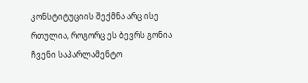კონსტიტუციის შექმნა არც ისე რთულია, როგორც ეს ბევრს გონია ჩვენი საპარლამენტო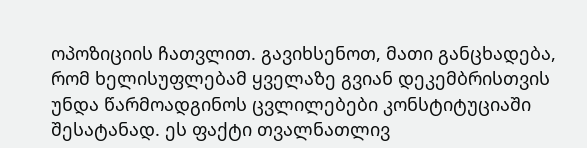ოპოზიციის ჩათვლით. გავიხსენოთ, მათი განცხადება, რომ ხელისუფლებამ ყველაზე გვიან დეკემბრისთვის უნდა წარმოადგინოს ცვლილებები კონსტიტუციაში შესატანად. ეს ფაქტი თვალნათლივ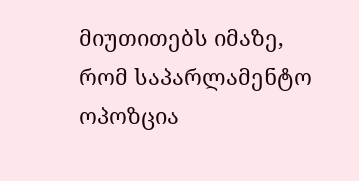მიუთითებს იმაზე, რომ საპარლამენტო ოპოზცია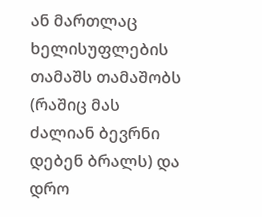ან მართლაც ხელისუფლების თამაშს თამაშობს (რაშიც მას ძალიან ბევრნი დებენ ბრალს) და დრო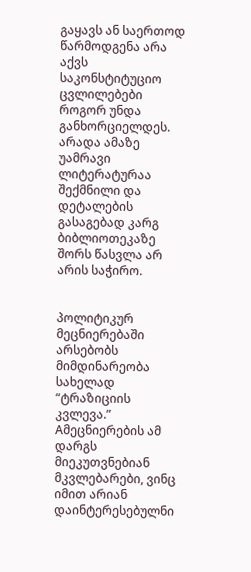გაყავს ან საერთოდ წარმოდგენა არა აქვს საკონსტიტუციო ცვლილებები როგორ უნდა განხორციელდეს. არადა ამაზე უამრავი ლიტერატურაა შექმნილი და დეტალების გასაგებად კარგ ბიბლიოთეკაზე შორს წასვლა არ არის საჭირო.


პოლიტიკურ მეცნიერებაში არსებობს მიმდინარეობა სახელად “ტრაზიციის კვლევა.” Aმეცნიერების ამ დარგს მიეკუთვნებიან მკვლებარები, ვინც იმით არიან დაინტერესებულნი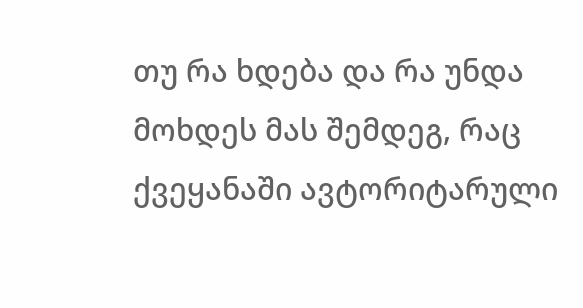თუ რა ხდება და რა უნდა მოხდეს მას შემდეგ, რაც ქვეყანაში ავტორიტარული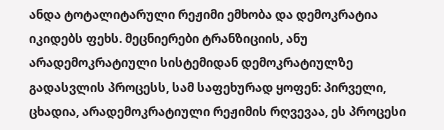ანდა ტოტალიტარული რეჟიმი ემხობა და დემოკრატია იკიდებს ფეხს. მეცნიერები ტრანზიციის, ანუ არადემოკრატიული სისტემიდან დემოკრატიულზე გადასვლის პროცესს, სამ საფეხურად ყოფენ: პირველი, ცხადია, არადემოკრატიული რეჟიმის რღვევაა, ეს პროცესი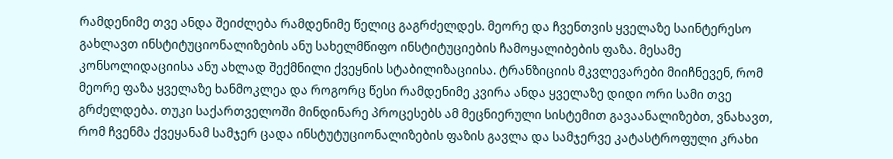რამდენიმე თვე ანდა შეიძლება რამდენიმე წელიც გაგრძელდეს. მეორე და ჩვენთვის ყველაზე საინტერესო გახლავთ ინსტიტუციონალიზების ანუ სახელმწიფო ინსტიტუციების ჩამოყალიბების ფაზა. მესამე კონსოლიდაციისა ანუ ახლად შექმნილი ქვეყნის სტაბილიზაციისა. ტრანზიციის მკვლევარები მიიჩნევენ, რომ მეორე ფაზა ყველაზე ხანმოკლეა და როგორც წესი რამდენიმე კვირა ანდა ყველაზე დიდი ორი სამი თვე გრძელდება. თუკი საქართველოში მინდინარე პროცესებს ამ მეცნიერული სისტემით გავაანალიზებთ, ვნახავთ, რომ ჩვენმა ქვეყანამ სამჯერ ცადა ინსტუტუციონალიზების ფაზის გავლა და სამჯერვე კატასტროფული კრახი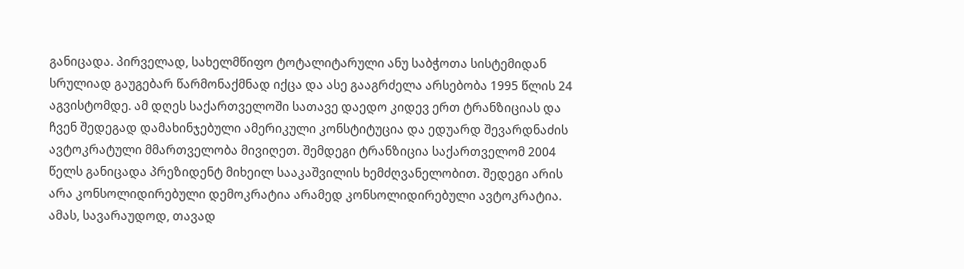განიცადა. პირველად, სახელმწიფო ტოტალიტარული ანუ საბჭოთა სისტემიდან სრულიად გაუგებარ წარმონაქმნად იქცა და ასე გააგრძელა არსებობა 1995 წლის 24 აგვისტომდე. ამ დღეს საქართველოში სათავე დაედო კიდევ ერთ ტრანზიციას და ჩვენ შედეგად დამახინჯებული ამერიკული კონსტიტუცია და ედუარდ შევარდნაძის ავტოკრატული მმართველობა მივიღეთ. შემდეგი ტრანზიცია საქართველომ 2004 წელს განიცადა პრეზიდენტ მიხეილ სააკაშვილის ხემძღვანელობით. შედეგი არის არა კონსოლიდირებული დემოკრატია არამედ კონსოლიდირებული ავტოკრატია. ამას, სავარაუდოდ, თავად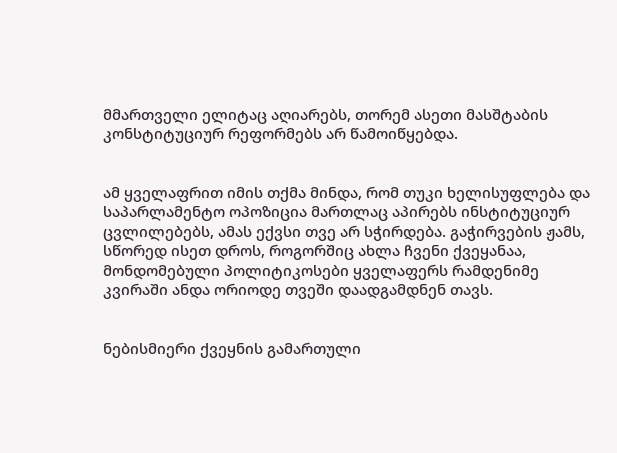მმართველი ელიტაც აღიარებს, თორემ ასეთი მასშტაბის კონსტიტუციურ რეფორმებს არ წამოიწყებდა.


ამ ყველაფრით იმის თქმა მინდა, რომ თუკი ხელისუფლება და საპარლამენტო ოპოზიცია მართლაც აპირებს ინსტიტუციურ ცვლილებებს, ამას ექვსი თვე არ სჭირდება. გაჭირვების ჟამს, სწორედ ისეთ დროს, როგორშიც ახლა ჩვენი ქვეყანაა, მონდომებული პოლიტიკოსები ყველაფერს რამდენიმე კვირაში ანდა ორიოდე თვეში დაადგამდნენ თავს.


ნებისმიერი ქვეყნის გამართული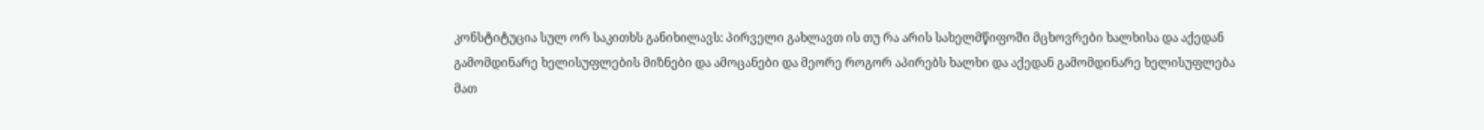კონსტიტუცია სულ ორ საკითხს განიხილავს: პირველი გახლავთ ის თუ რა არის სახელმწიფოში მცხოვრები ხალხისა და აქედან გამომდინარე ხელისუფლების მიზნები და ამოცანები და მეორე როგორ აპირებს ხალხი და აქედან გამომდინარე ხელისუფლება მათ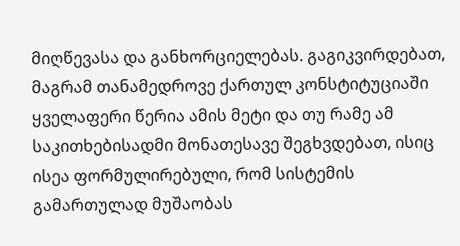მიღწევასა და განხორციელებას. გაგიკვირდებათ, მაგრამ თანამედროვე ქართულ კონსტიტუციაში ყველაფერი წერია ამის მეტი და თუ რამე ამ საკითხებისადმი მონათესავე შეგხვდებათ, ისიც ისეა ფორმულირებული, რომ სისტემის გამართულად მუშაობას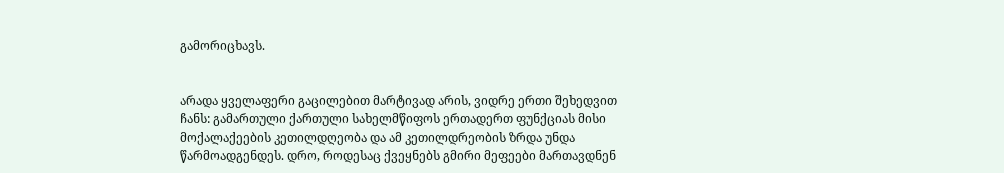გამორიცხავს.


არადა ყველაფერი გაცილებით მარტივად არის, ვიდრე ერთი შეხედვით ჩანს: გამართული ქართული სახელმწიფოს ერთადერთ ფუნქციას მისი მოქალაქეების კეთილდღეობა და ამ კეთილდრეობის ზრდა უნდა წარმოადგენდეს. დრო, როდესაც ქვეყნებს გმირი მეფეები მართავდნენ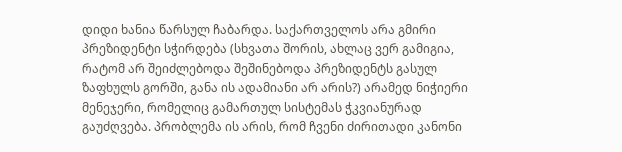დიდი ხანია წარსულ ჩაბარდა. საქართველოს არა გმირი პრეზიდენტი სჭირდება (სხვათა შორის, ახლაც ვერ გამიგია, რატომ არ შეიძლებოდა შეშინებოდა პრეზიდენტს გასულ ზაფხულს გორში, განა ის ადამიანი არ არის?) არამედ ნიჭიერი მენეჯერი, რომელიც გამართულ სისტემას ჭკვიანურად გაუძღვება. პრობლემა ის არის, რომ ჩვენი ძირითადი კანონი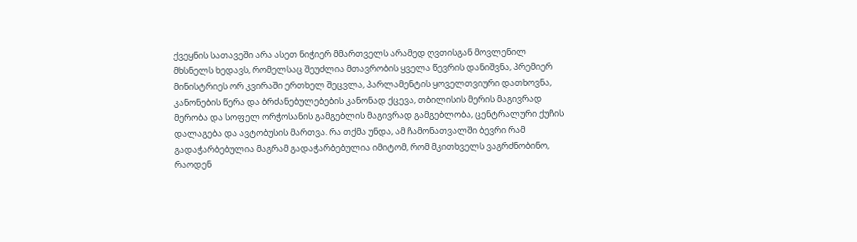ქვეყნის სათავეში არა ასეთ ნიჭიერ მმართველს არამედ ღვთისგან მოვლენილ მხსნელს ხედავს, რომელსაც შეუძლია მთავრობის ყველა წევრის დანიშვნა, პრემიერ მინისტრიეს ორ კვირაში ერთხელ შეცვლა, პარლამენტის ყოველთვიური დათხოვნა, კანონების წერა და ბრძანებულებების კანონად ქცევა, თბილისის მერის მაგივრად მერობა და სოფელ ორჭოსანის გამგებლის მაგივრად გამგებლობა, ცენტრალური ქუჩის დალაგება და ავტობუსის მართვა. რა თქმა უნდა, ამ ჩამონათვალში ბევრი რამ გადაჭარბებულია მაგრამ გადაჭარბებულია იმიტომ, რომ მკითხველს ვაგრძნობინო, რაოდენ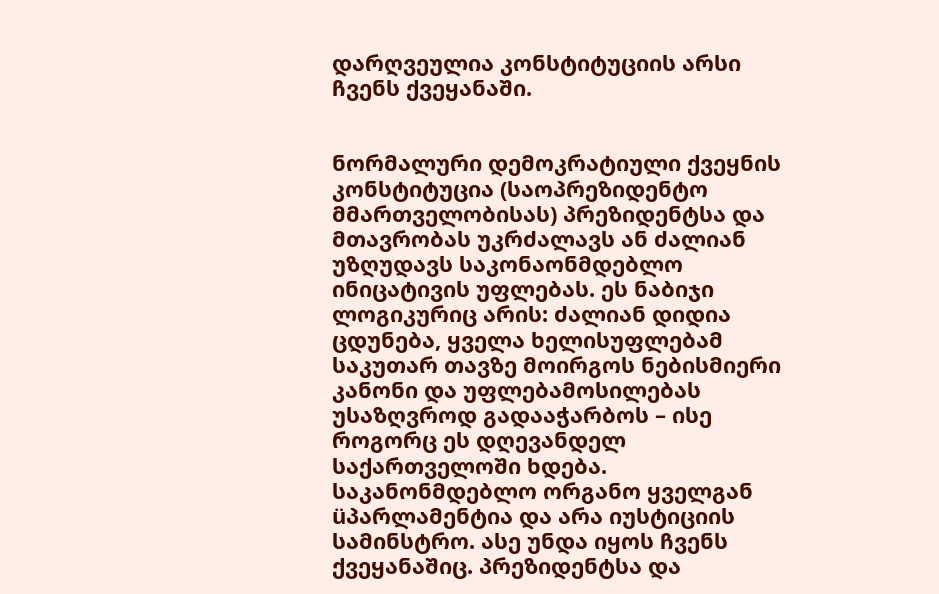დარღვეულია კონსტიტუციის არსი ჩვენს ქვეყანაში.


ნორმალური დემოკრატიული ქვეყნის კონსტიტუცია (საოპრეზიდენტო მმართველობისას) პრეზიდენტსა და მთავრობას უკრძალავს ან ძალიან უზღუდავს საკონაონმდებლო ინიცატივის უფლებას. ეს ნაბიჯი ლოგიკურიც არის: ძალიან დიდია ცდუნება, ყველა ხელისუფლებამ საკუთარ თავზე მოირგოს ნებისმიერი კანონი და უფლებამოსილებას უსაზღვროდ გადააჭარბოს – ისე როგორც ეს დღევანდელ საქართველოში ხდება. საკანონმდებლო ორგანო ყველგან üპარლამენტია და არა იუსტიციის სამინსტრო. ასე უნდა იყოს ჩვენს ქვეყანაშიც. პრეზიდენტსა და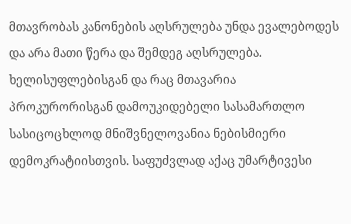მთავრობას კანონების აღსრულება უნდა ევალებოდეს და არა მათი წერა და შემდეგ აღსრულება. ხელისუფლებისგან და რაც მთავარია პროკურორისგან დამოუკიდებელი სასამართლო სასიცოცხლოდ მნიშვნელოვანია ნებისმიერი დემოკრატიისთვის. საფუძვლად აქაც უმარტივესი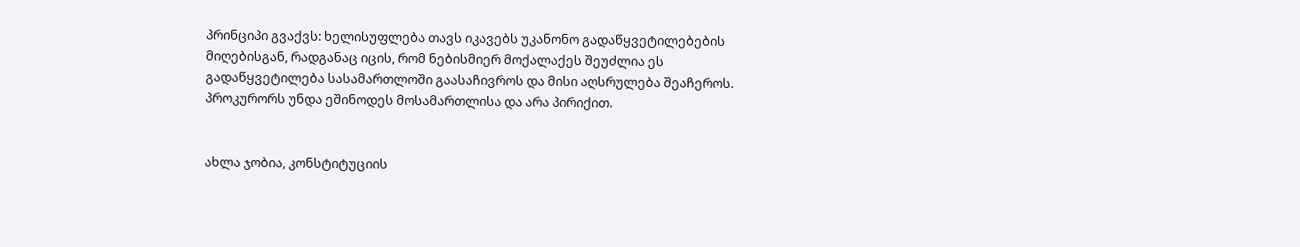პრინციპი გვაქვს: ხელისუფლება თავს იკავებს უკანონო გადაწყვეტილებების მიღებისგან, რადგანაც იცის, რომ ნებისმიერ მოქალაქეს შეუძლია ეს გადაწყვეტილება სასამართლოში გაასაჩივროს და მისი აღსრულება შეაჩეროს. პროკურორს უნდა ეშინოდეს მოსამართლისა და არა პირიქით.


ახლა ჯობია, კონსტიტუციის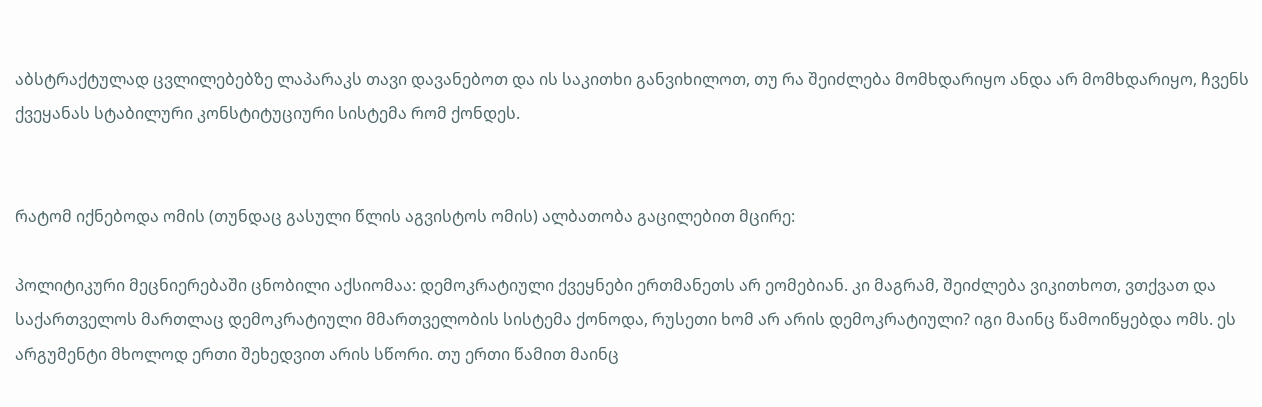აბსტრაქტულად ცვლილებებზე ლაპარაკს თავი დავანებოთ და ის საკითხი განვიხილოთ, თუ რა შეიძლება მომხდარიყო ანდა არ მომხდარიყო, ჩვენს ქვეყანას სტაბილური კონსტიტუციური სისტემა რომ ქონდეს.


რატომ იქნებოდა ომის (თუნდაც გასული წლის აგვისტოს ომის) ალბათობა გაცილებით მცირე:

პოლიტიკური მეცნიერებაში ცნობილი აქსიომაა: დემოკრატიული ქვეყნები ერთმანეთს არ ეომებიან. კი მაგრამ, შეიძლება ვიკითხოთ, ვთქვათ და საქართველოს მართლაც დემოკრატიული მმართველობის სისტემა ქონოდა, რუსეთი ხომ არ არის დემოკრატიული? იგი მაინც წამოიწყებდა ომს. ეს არგუმენტი მხოლოდ ერთი შეხედვით არის სწორი. თუ ერთი წამით მაინც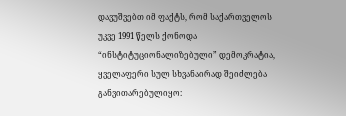დავუშვებთ იმ ფაქტს, რომ საქართველოს უკვე 1991 წელს ქონოდა “ინსტიტუციონალიზებული” დემოკრატია, ყველაფერი სულ სხვანაირად შეიძლება განვითარებულიყო: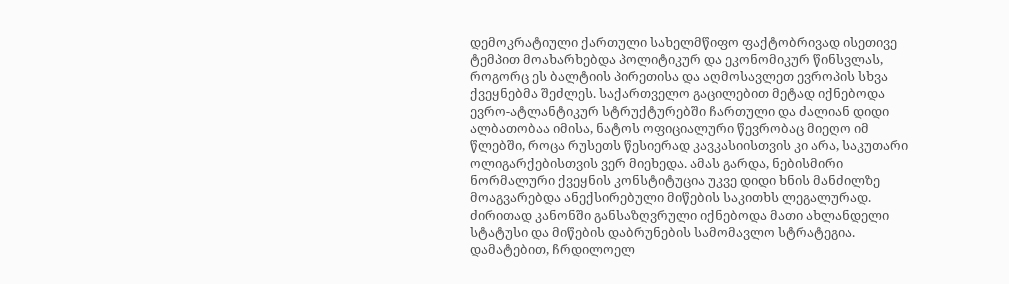დემოკრატიული ქართული სახელმწიფო ფაქტობრივად ისეთივე ტემპით მოახარხებდა პოლიტიკურ და ეკონომიკურ წინსვლას, როგორც ეს ბალტიის პირეთისა და აღმოსავლეთ ევროპის სხვა ქვეყნებმა შეძლეს. საქართველო გაცილებით მეტად იქნებოდა ევრო-ატლანტიკურ სტრუქტურებში ჩართული და ძალიან დიდი ალბათობაა იმისა, ნატოს ოფიციალური წევრობაც მიეღო იმ წლებში, როცა რუსეთს წესიერად კავკასიისთვის კი არა, საკუთარი ოლიგარქებისთვის ვერ მიეხედა. ამას გარდა, ნებისმირი ნორმალური ქვეყნის კონსტიტუცია უკვე დიდი ხნის მანძილზე მოაგვარებდა ანექსირებული მიწების საკითხს ლეგალურად. ძირითად კანონში განსაზღვრული იქნებოდა მათი ახლანდელი სტატუსი და მიწების დაბრუნების სამომავლო სტრატეგია. დამატებით, ჩრდილოელ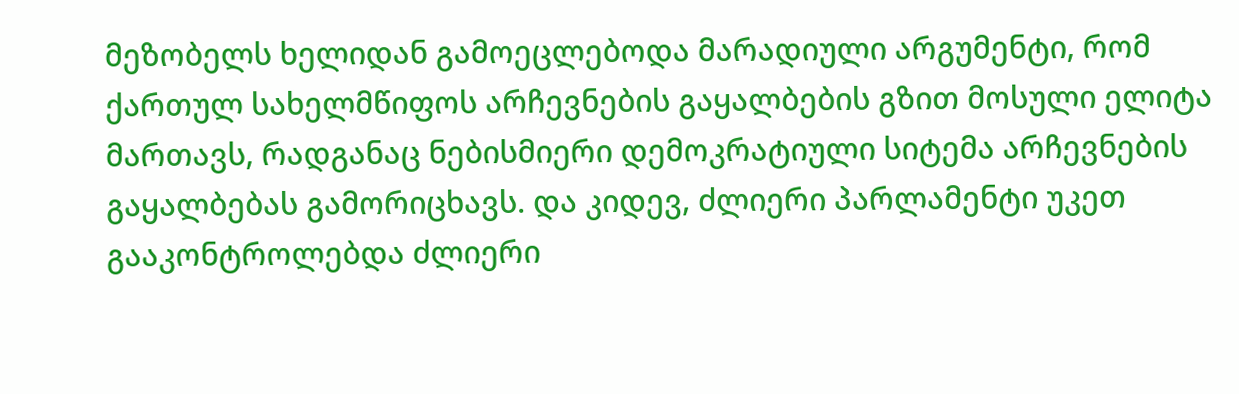მეზობელს ხელიდან გამოეცლებოდა მარადიული არგუმენტი, რომ ქართულ სახელმწიფოს არჩევნების გაყალბების გზით მოსული ელიტა მართავს, რადგანაც ნებისმიერი დემოკრატიული სიტემა არჩევნების გაყალბებას გამორიცხავს. და კიდევ, ძლიერი პარლამენტი უკეთ გააკონტროლებდა ძლიერი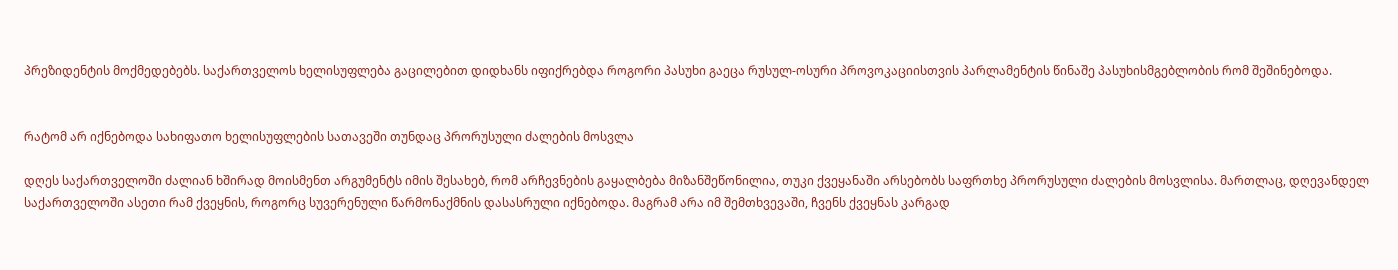პრეზიდენტის მოქმედებებს. საქართველოს ხელისუფლება გაცილებით დიდხანს იფიქრებდა როგორი პასუხი გაეცა რუსულ-ოსური პროვოკაციისთვის პარლამენტის წინაშე პასუხისმგებლობის რომ შეშინებოდა.


რატომ არ იქნებოდა სახიფათო ხელისუფლების სათავეში თუნდაც პრორუსული ძალების მოსვლა

დღეს საქართველოში ძალიან ხშირად მოისმენთ არგუმენტს იმის შესახებ, რომ არჩევნების გაყალბება მიზანშეწონილია, თუკი ქვეყანაში არსებობს საფრთხე პრორუსული ძალების მოსვლისა. მართლაც, დღევანდელ საქართველოში ასეთი რამ ქვეყნის, როგორც სუვერენული წარმონაქმნის დასასრული იქნებოდა. მაგრამ არა იმ შემთხვევაში, ჩვენს ქვეყნას კარგად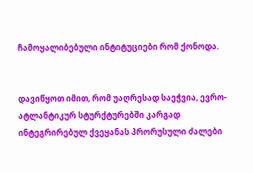ჩამოყალიბებული ინტიტუციები რომ ქონოდა.


დავიწყოთ იმით, რომ უაღრესად საეჭვია, ევრო-ატლანტიკურ სტურქტურებში კარგად ინტეგრირებულ ქვეყანას პრორუსული ძალები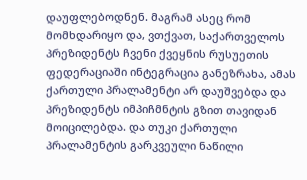დაუფლებოდნენ. მაგრამ ასეც რომ მომხდარიყო და, ვთქვათ, საქართველოს პრეზიდენტს ჩვენი ქვეყნის რუსუეთის ფედერაციაში ინტეგრაცია განეზრახა, ამას ქართული პრალამენტი არ დაუშვებდა და პრეზიდენტს იმპიჩმნტის გზით თავიდან მოიცილებდა. და თუკი ქართული პრალამენტის გარკვეული ნაწილი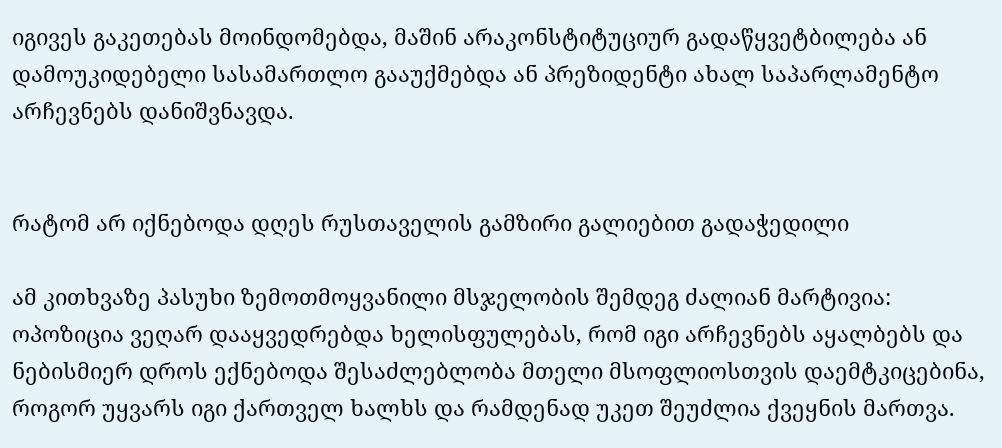იგივეს გაკეთებას მოინდომებდა, მაშინ არაკონსტიტუციურ გადაწყვეტბილება ან დამოუკიდებელი სასამართლო გააუქმებდა ან პრეზიდენტი ახალ საპარლამენტო არჩევნებს დანიშვნავდა.


რატომ არ იქნებოდა დღეს რუსთაველის გამზირი გალიებით გადაჭედილი

ამ კითხვაზე პასუხი ზემოთმოყვანილი მსჯელობის შემდეგ ძალიან მარტივია: ოპოზიცია ვეღარ დააყვედრებდა ხელისფულებას, რომ იგი არჩევნებს აყალბებს და ნებისმიერ დროს ექნებოდა შესაძლებლობა მთელი მსოფლიოსთვის დაემტკიცებინა, როგორ უყვარს იგი ქართველ ხალხს და რამდენად უკეთ შეუძლია ქვეყნის მართვა.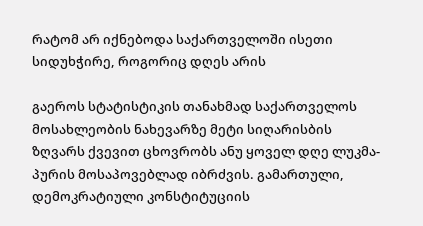რატომ არ იქნებოდა საქართველოში ისეთი სიდუხჭირე, როგორიც დღეს არის

გაეროს სტატისტიკის თანახმად საქართველოს მოსახლეობის ნახევარზე მეტი სიღარისბის ზღვარს ქვევით ცხოვრობს ანუ ყოველ დღე ლუკმა-პურის მოსაპოვებლად იბრძვის. გამართული, დემოკრატიული კონსტიტუციის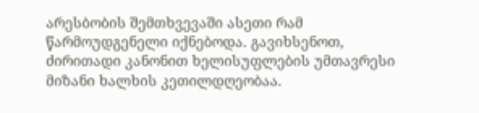არესბობის შემთხვევაში ასეთი რამ წარმოუდგენელი იქნებოდა. გავიხსენოთ, ძირითადი კანონით ხელისუფლების უმთავრესი მიზანი ხალხის კეთილდღეობაა.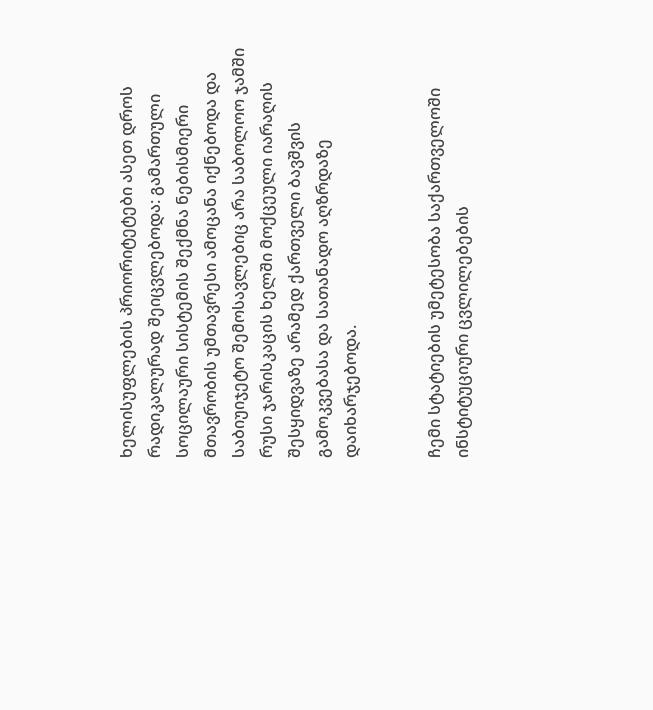ხელისუფლების პრიორიტეტები ასეთ დროს რადიკალურად შეიცვლებოდა: გამართული სოცილაური სისტემის შექმნა ნებისმიერი მთავრობის უმთავრესი ამოცანა იქნებოდა და საბიუიჯეტო შემოსავლებიც არა საბოლოო ჯამში რუსი ჯარისკაცის ხელში მოქცეული იარაღის შესყიდვაზე არამედ ქართველი ბავშვის გამოკვებასა და სათანადო აღზრდაზე დაიხარჯებოდა.


ჩემი სტატიების უმეტესობა საქართველოში ინსტიტუციური ცვლილებების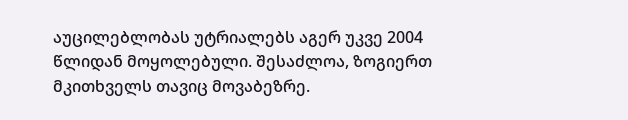აუცილებლობას უტრიალებს აგერ უკვე 2004 წლიდან მოყოლებული. შესაძლოა, ზოგიერთ მკითხველს თავიც მოვაბეზრე.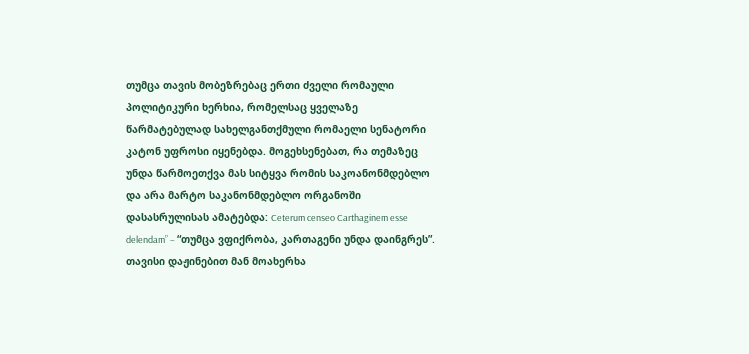თუმცა თავის მობეზრებაც ერთი ძველი რომაული პოლიტიკური ხერხია, რომელსაც ყველაზე წარმატებულად სახელგანთქმული რომაელი სენატორი კატონ უფროსი იყენებდა. მოგეხსენებათ, რა თემაზეც უნდა წარმოეთქვა მას სიტყვა რომის საკოანონმდებლო და არა მარტო საკანონმდებლო ორგანოში დასასრულისას ამატებდა: Ceterum censeo Carthaginem esse delendam” – “თუმცა ვფიქრობა, კართაგენი უნდა დაინგრეს”. თავისი დაჟინებით მან მოახერხა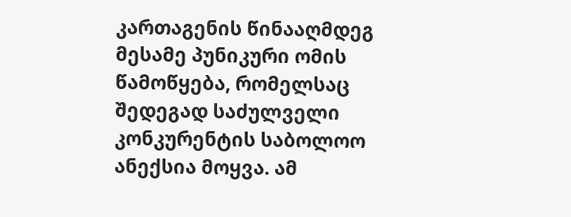კართაგენის წინააღმდეგ მესამე პუნიკური ომის წამოწყება, რომელსაც შედეგად საძულველი კონკურენტის საბოლოო ანექსია მოყვა. ამ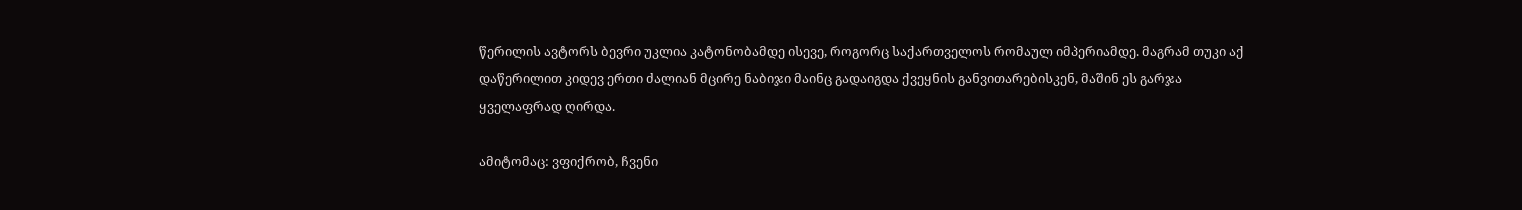წერილის ავტორს ბევრი უკლია კატონობამდე ისევე, როგორც საქართველოს რომაულ იმპერიამდე. მაგრამ თუკი აქ დაწერილით კიდევ ერთი ძალიან მცირე ნაბიჯი მაინც გადაიგდა ქვეყნის განვითარებისკენ, მაშინ ეს გარჯა ყველაფრად ღირდა.

ამიტომაც: ვფიქრობ, ჩვენი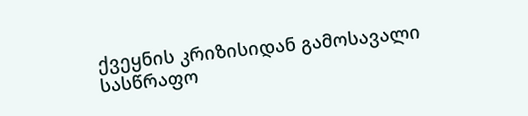ქვეყნის კრიზისიდან გამოსავალი სასწრაფო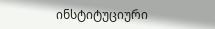ინსტიტუციური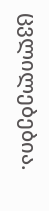ცვლილებებია.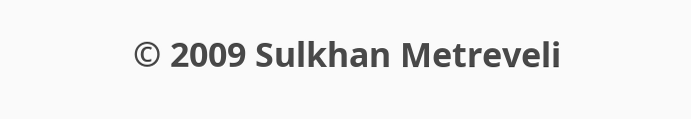© 2009 Sulkhan Metreveli